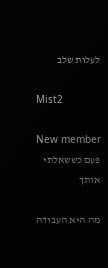לעלות שלב

Mist2

New member
פעם כששאלתי אותך

מה היא העבודה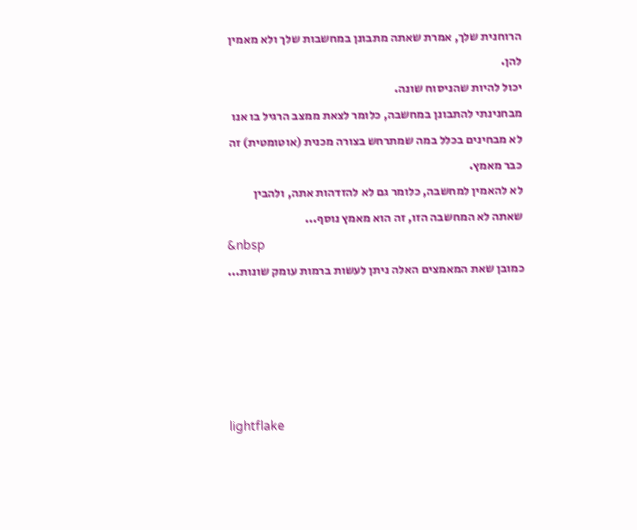הרוחנית שלך, אמרת שאתה מתבונן במחשבות שלך ולא מאמין להן.
יכול להיות שהניסוח שונה.
מבחנינתי להתבונן במחשבה, כלומר לצאת ממצב הרגיל בו אנו לא מבחינים בכלל במה שמתרחש בצורה מכנית (אוטומטית) זה כבר מאמץ.
לא להאמין למחשבה, כלומר גם לא להזדהות אתה, ולהבין שאתה לא המחשבה הזו, זה הוא מאמץ נוסף...
&nbsp
כמובן שאת המאמצים האלה ניתן לעשות ברמות עומק שונות...





lightflake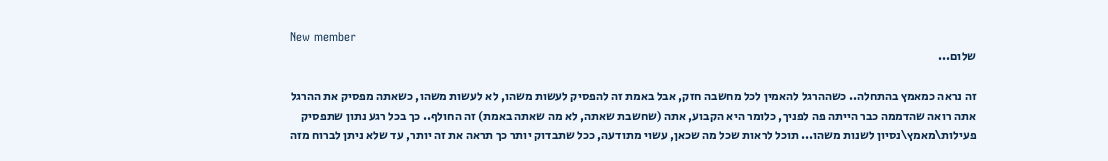New member
שלום...

זה נראה כמאמץ בהתחלה.. כשההרגל להאמין לכל מחשבה חזק, אבל באמת זה להפסיק לעשות משהו, לא לעשות משהו, כשאתה מפסיק את ההרגל אתה רואה שהדממה כבר הייתה פה לפניך, כלומר היא הקבוע, אתה (שחשבת שאתה, לא מה שאתה באמת) זה החולף.. כך בכל רגע נתון שתפסיק פעילות\מאמץ\נסיון לשנות משהו... תוכל לראות שכל מה שכאן, עשוי מתודעה, ככל שתבדוק יותר כך תראה את זה יותר, עד שלא ניתן לברוח מזה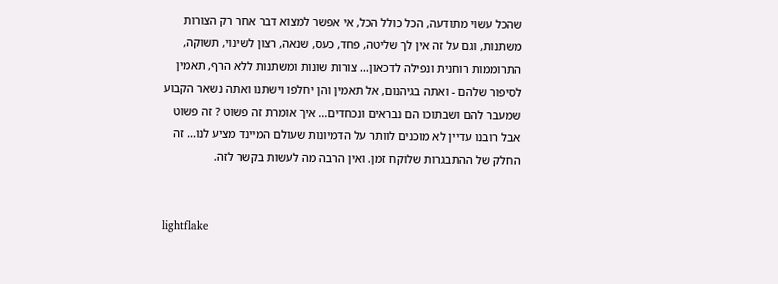שהכל עשוי מתודעה, הכל כולל הכל, אי אפשר למצוא דבר אחר רק הצורות משתנות, וגם על זה אין לך שליטה, פחד, כעס, שנאה, רצון לשינוי, תשוקה, התרוממות רוחנית ונפילה לדכאון... צורות שונות ומשתנות ללא הרף, תאמין לסיפור שלהם - ואתה בגיהנום, אל תאמין והן יחלפו וישתנו ואתה נשאר הקבוע שמעבר להם ושבתוכו הם נבראים ונכחדים... איך אומרת זה פשוט ? זה פשוט
אבל רובנו עדיין לא מוכנים לוותר על הדמיונות שעולם המיינד מציע לנו... זה החלק של ההתבגרות שלוקח זמן. ואין הרבה מה לעשות בקשר לזה.


lightflake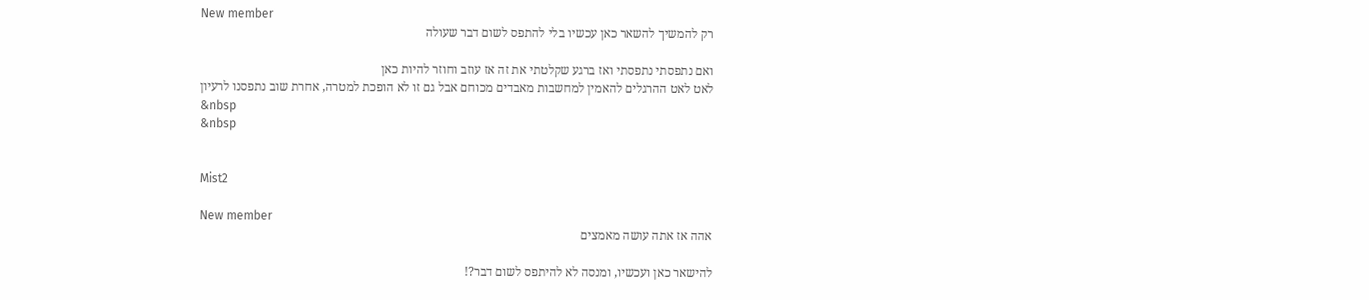New member
רק להמשיך להשאר כאן עכשיו בלי להתפס לשום דבר שעולה

ואם נתפסתי נתפסתי ואז ברגע שקלטתי את זה אז עוזב וחוזר להיות כאן
לאט לאט ההרגלים להאמין למחשבות מאבדים מכוחם אבל גם זו לא הופכת למטרה, אחרת שוב נתפסנו לרעיון
&nbsp
&nbsp


Mist2

New member
אהה אז אתה עושה מאמצים

להישאר כאן ועכשיו, ומנסה לא להיתפס לשום דבר?!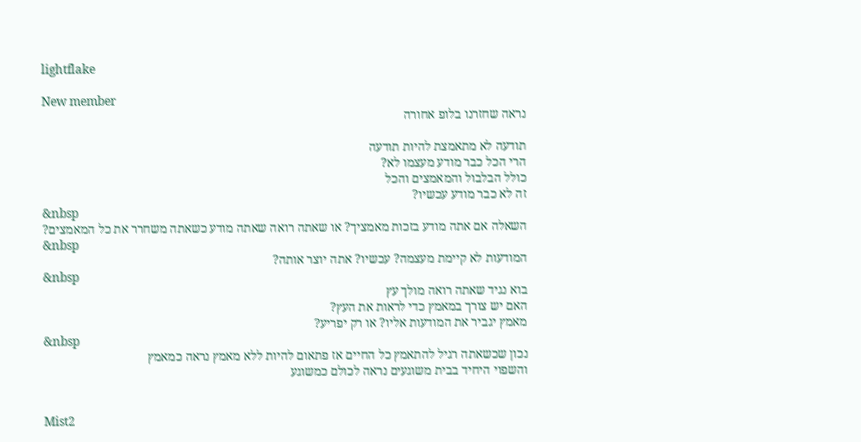lightflake

New member
נראה שחזרנו בלופ אחורה

תודעה לא מתאמצת להיות תודעה
הרי הכל כבר מודע מעצמו לא?
כולל הבלבול והמאמצים והכל
זה לא כבר מודע עכשיו?
&nbsp
השאלה אם אתה מודע בזכות מאמציך? או שאתה רואה שאתה מודע כשאתה משחרר את כל המאמצים?
&nbsp
המודעות לא קיימת מעצמה? עכשיו? אתה יוצר אותה?
&nbsp
בוא נגיד שאתה רואה מולך עץ
האם יש צורך במאמץ כדי לראות את העץ?
מאמץ יגביר את המודעות אליו? או רק יפריע?
&nbsp
נכון שכשאתה רגיל להתאמץ כל החיים אז פתאום להיות ללא מאמץ נראה כמאמץ
והשפוי היחיד בבית משוגעים נראה לכולם כמשוגע


Mist2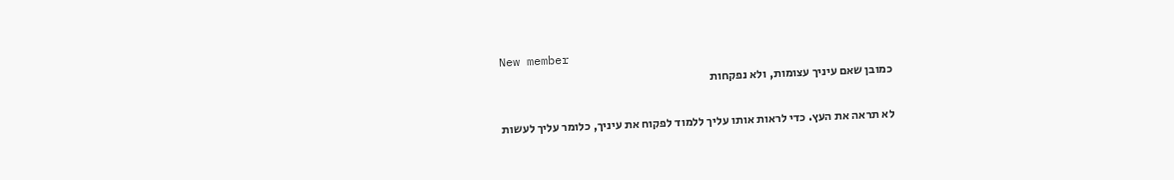New member
כמובן שאם עיניך עצומות, ולא נפקחות

לא תראה את העץ. כדי לראות אותו עליך ללמוד לפקוח את עיניך, כלומר עליך לעשות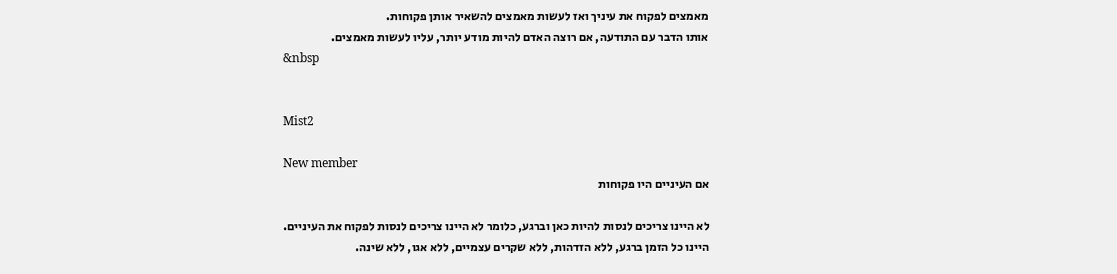מאמצים לפקוח את עיניך ואז לעשות מאמצים להשאיר אותן פקוחות.
אותו הדבר עם התודעה, אם רוצה האדם להיות מודע יותר, עליו לעשות מאמצים.
&nbsp


Mist2

New member
אם העיניים היו פקוחות

לא היינו צריכים לנסות להיות כאן וברגע, כלומר לא היינו צריכים לנסות לפקוח את העיניים.
היינו כל הזמן ברגע, ללא הזדהות, ללא שקרים עצמיים, ללא אגו, ללא שינה.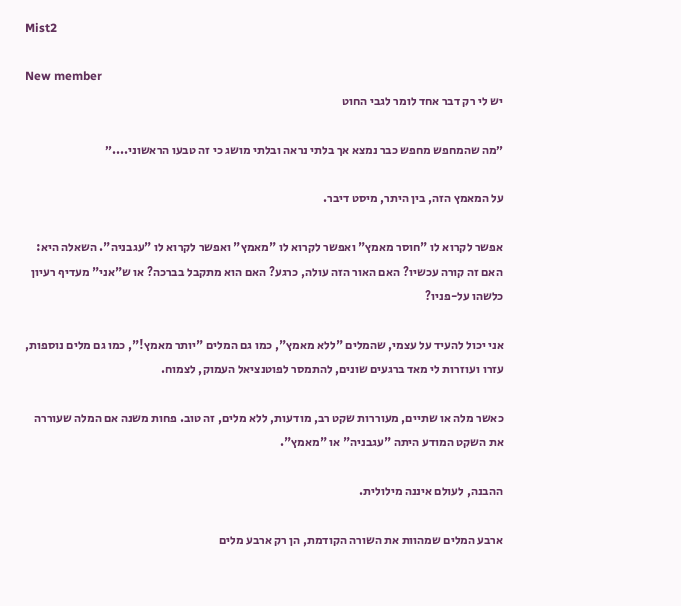Mist2

New member
יש לי רק דבר אחד לומר לגבי החוט

״מה שהמחפש מחפש כבר נמצא אך בלתי נראה ובלתי מושג כי זה טבעו הראשוני....״

על המאמץ הזה, בין היתר, מיסט דיבר.

אפשר לקרוא לו "חוסר מאמץ" ואפשר לקרוא לו "מאמץ" ואפשר לקרוא לו "עגבניה". השאלה היא: האם זה קורה עכשיו? האם האור הזה עולה, כרגע? האם הוא מתקבל בברכה? או ש"אני" מעדיף רעיון כלשהו על-פניו?

אני יכול להעיד על עצמי, שהמלים "ללא מאמץ", כמו גם המלים "יותר מאמץ!", כמו גם מלים נוספות, עזרו ועוזרות לי מאד ברגעים שונים, להתמסר לפוטנציאל העמוק, לצמוח.

כאשר מלה או שתיים, מעוררות שקט רב, מודעות, ללא מלים, זה טוב. פחות משנה אם המלה שעוררה את השקט המודע היתה "עגבניה" או "מאמץ".

ההבנה, לעולם איננה מילולית.

ארבע המלים שמהוות את השורה הקודמת, הן רק ארבע מלים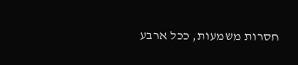חסרות משמעות, ככל ארבע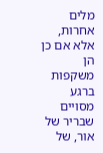מלים אחרות, אלא אם כן הן משקפות ברגע מסויים שבריר של אור, של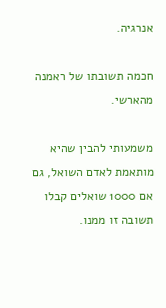אנרגיה.

חכמה תשובתו של ראמנה מהארשי.

משמעותי להבין שהיא מותאמת לאדם השואל, גם אם 1000 שואלים קבלו תשובה זו ממנו.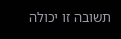תשובה זו יכולה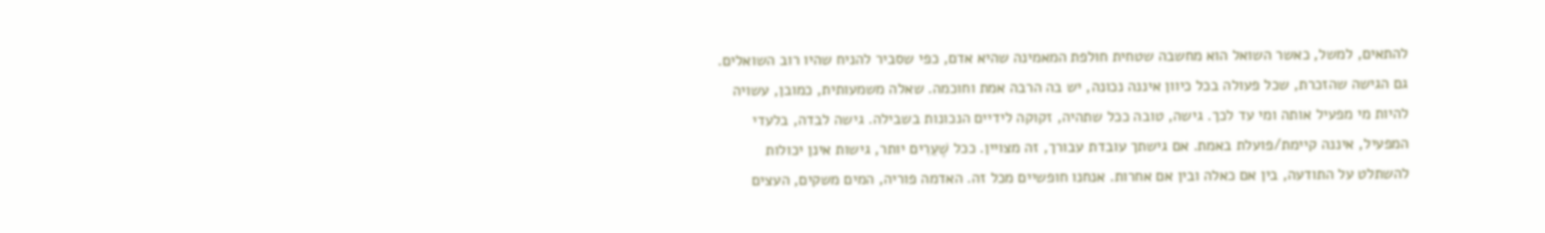להתאים, למשל, כאשר השואל הוא מחשבה שטחית חולפת המאמינה שהיא אדם, כפי שסביר להניח שהיו רוב השואלים. גם הגישה שהזכרת, שכל פעולה בכל כיוון איננה נכונה, יש בה הרבה אמת וחוכמה. שאלה משמעותית, כמובן, עשויה להיות מי מפעיל אותה ומי עד לכך. גישה, טובה ככל שתהיה, זקוקה לידיים הנכונות בשבילה. גישה לבדה, בלעדי המפעיל, איננה קיימת/פועלת באמת. אם גישתך עובדת עבורך, זה מצויין. ככל שֶׁעֵרִים יותר, גישות אינן יכולות להשתלט על התודעה, בין אם כאלה ובין אם אחרות. אנחנו חופשיים מכל זה. האדמה פוריה, המים משקים, העצים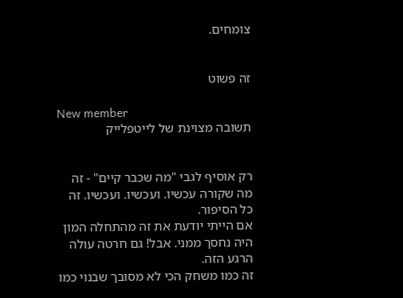צומחים.


זה פשוט

New member
תשובה מצוינת של לייטפלייק


רק אוסיף לגבי "מה שכבר קיים" - זה מה שקורה עכשיו. ועכשיו. ועכשיו. זה כל הסיפור.
אם הייתי יודעת את זה מהתחלה המון היה נחסך ממני. אבל! גם חרטה עולה הרגע הזה.
זה כמו משחק הכי לא מסובך שבנוי כמו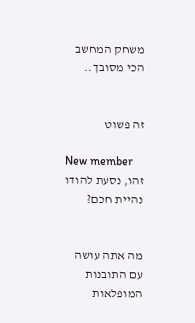משחק המחשב הכי מסובך..


זה פשוט

New member
זהו, נסעת להודו נהיית חכם?


מה אתה עושה עם התובנות המופלאות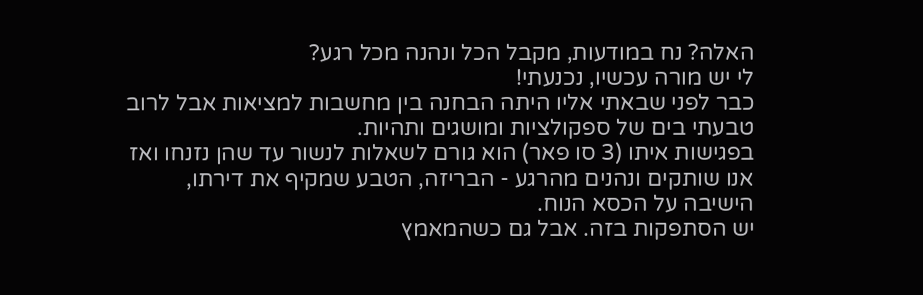האלה? נח במודעות, מקבל הכל ונהנה מכל רגע?
לי יש מורה עכשיו, נכנעתי!
כבר לפני שבאתי אליו היתה הבחנה בין מחשבות למציאות אבל לרוב טבעתי בים של ספקולציות ומושגים ותהיות.
בפגישות איתו (3 סו פאר) הוא גורם לשאלות לנשור עד שהן נזנחו ואז אנו שותקים ונהנים מהרגע - הבריזה, הטבע שמקיף את דירתו, הישיבה על הכסא הנוח.
יש הסתפקות בזה. אבל גם כשהמאמץ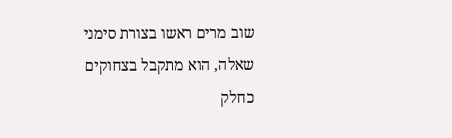שוב מרים ראשו בצורת סימני שאלה, הוא מתקבל בצחוקים כחלק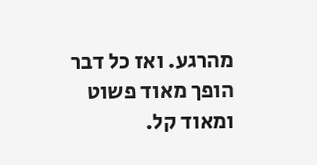מהרגע. ואז כל דבר הופך מאוד פשוט ומאוד קל.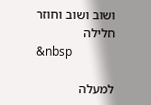ושוב ושוב וחוזר חלילה
&nbsp

למעלה